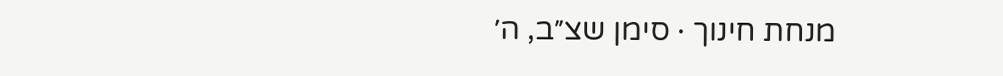מנחת חינוך · סימן שצ״ב, ה׳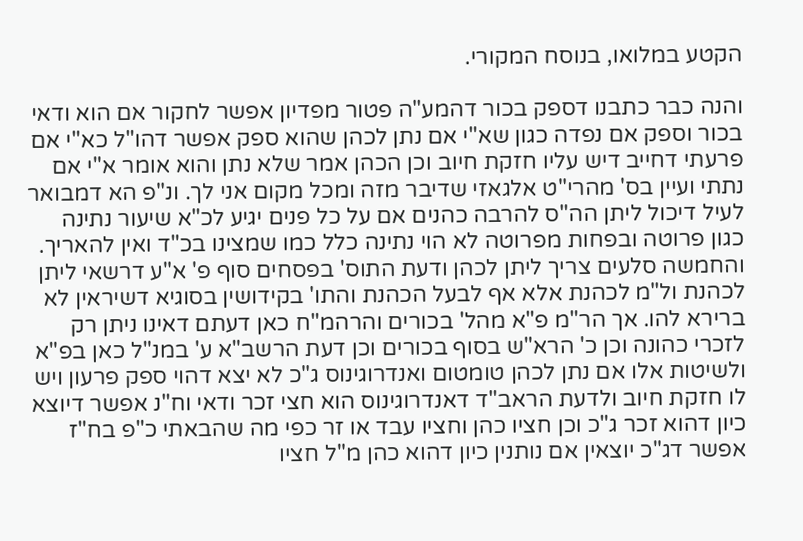הקטע במלואו, בנוסח המקורי.

והנה כבר כתבנו דספק בכור דהמע"ה פטור מפדיון אפשר לחקור אם הוא ודאי בכור וספק אם נפדה כגון שא"י אם נתן לכהן שהוא ספק אפשר דהו"ל כא"י אם פרעתי דחייב דיש עליו חזקת חיוב וכן הכהן אמר שלא נתן והוא אומר א"י אם נתתי ועיין בס' מהרי"ט אלגאזי שדיבר מזה ומכל מקום אני לך. ונ"פ הא דמבואר לעיל דיכול ליתן הה"ס להרבה כהנים אם על כל פנים יגיע לכ"א שיעור נתינה כגון פרוטה ובפחות מפרוטה לא הוי נתינה כלל כמו שמצינו בכ"ד ואין להאריך. והחמשה סלעים צריך ליתן לכהן ודעת התוס' בפסחים סוף פ' א"ע דרשאי ליתן לכהנת ול"מ לכהנת אלא אף לבעל הכהנת והתו' בקידושין בסוגיא דשיראין לא ברירא להו. אך הר"מ פ"א מהל' בכורים והרהמ"ח כאן דעתם דאינו ניתן רק לזכרי כהונה וכן כ' הרא"ש בסוף בכורים וכן דעת הרשב"א ע' במנ"ל כאן בפ"א ולשיטות אלו אם נתן לכהן טומטום ואנדרוגינוס ג"כ לא יצא דהוי ספק פרעון ויש לו חזקת חיוב ולדעת הראב"ד דאנדרוגינוס הוא חצי זכר ודאי וח"נ אפשר דיוצא כיון דהוא זכר ג"כ וכן חציו כהן וחציו עבד או זר כפי מה שהבאתי כ"פ בח"ז אפשר דג"כ יוצאין אם נותנין כיון דהוא כהן מ"ל חציו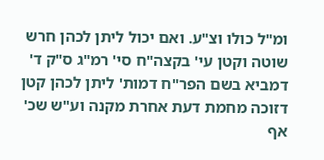ומ"ל כולו וצ"ע. ואם יכול ליתן לכהן חרש שוטה וקטן עי' בקצה"ח סי' רמ"ג ס"ק ד' דמביא בשם הפר"ח דמות' ליתן לכהן קטן דזוכה מחמת דעת אחרת מקנה וע"ש שכ' אף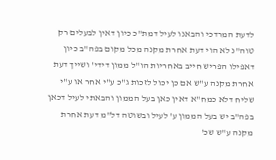לדעת המרדכי והבאנו לעיל דמת"כ כיון דאין לבעלים רק טוה"נ לא הוי דעת אחרת מקנה מכל מקום בפה"ב כיון דאפילו הפריש חייב באחריות הו"ל ממון דידי' ושייך דעת אחרת מקנה ע"ש אם כן יכול לזכות ג"כ ע"י אחר או ע"י שליח דלא כמח"א דאין כאן בעל הממון והבאתי לעיל דכאן בפה"ב יש בעל הממון ע' לעיל ובשוטה דל"מ דעת אחרת מקנה ע"ש שכ'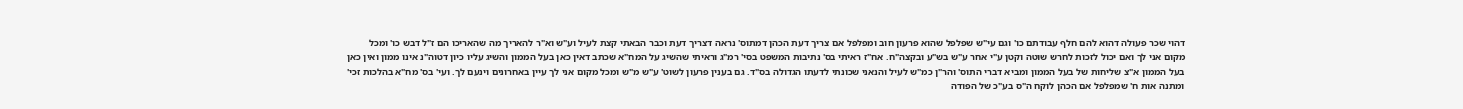דהוי שכר פעולה דהוא להם חלף עבודתם כו' וגם עי"ש שפלפל שהוא פרעון חוב ומפלפל אם צריך דעת הכהן דמתוס' נראה דצריך דעת וכבר הבאתי קצת לעיל וע"ש וא"ר להאריך מה שהאריכו הם ז"ל דבש כו' ומכל מקום אני לך ואם יכול לזכות לחרש שוטה וקטן ע"י אחר ע"ש בש"ע ובקצה"ח. אח"ז ראיתי בס' נתיבות המשפט בסי' רמ"ג וראיתי שהשיג על המח"א שכתב דאין כאן בעל הממון והשיג עליו כיון דטוה"נ אינו ממון ואין כאן בעל הממון א"צ שליחות של בעל הממון ומביא דברי התוס' והר"ן כמ"ש לעיל והנאני שכונתי לדעתו הגדולה בס"ד. גם בענין פרעון לשוט' ע"ש מ"ש ומכל מקום אני לך עיין באחרונים וינעם לך. ועי' בס' מח"א בהלכות זכי' ומתנה אות ח' שמפלפל אם הכהן לוקח ה"ס בע"כ של הפודה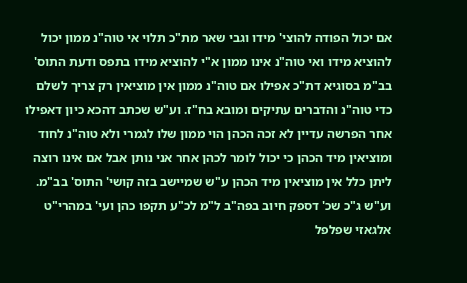אם יכול הפודה להוצי' מידו וגבי שאר מת"כ תלוי אי טוה"נ ממון יכול להוציא מידו ואי טוה"נ אינו ממון א"י להוציא מידו בתפס ודעת התוס' בב"מ בסוגיא דת"כ אפילו אם טוה"נ ממון אין מוציאין רק צריך לשלם כדי טוה"נ והדברים עתיקים ומובא בח"ז. וע"ש שכתב דהכא כיון דאפילו אחר הפרשה עדיין לא זכה הכהן הוי ממון שלו לגמרי ולא טוה"נ לחוד ומוציאין מיד הכהן כי יכול לומר לכהן אחר אני נותן אבל אם אינו רוצה ליתן כלל אין מוציאין מיד הכהן ע"ש שמיישב בזה קושי' התוס' בב"מ. וע"ש ג"כ שכ' דספק חיוב בפה"ב ל"מ לכ"ע תקפו כהן ועי' במהרי"ט אלגאזי שפלפל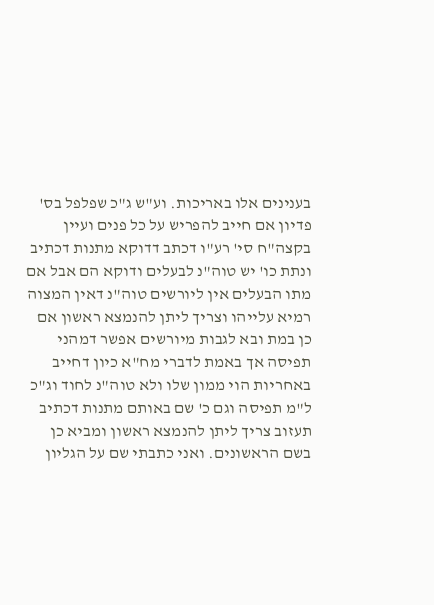בענינים אלו באריכות. וע"ש ג"כ שפלפל בס' פדיון אם חייב להפריש על כל פנים ועיין בקצה"ח סי' רע"ו דכתב דדוקא מתנות דכתיב ונתת כו' יש טוה"נ לבעלים ודוקא הם אבל אם מתו הבעלים אין ליורשים טוה"נ דאין המצוה רמיא עלייהו וצריך ליתן להנמצא ראשון אם כן במת ובא לגבות מיורשים אפשר דמהני תפיסה אך באמת לדברי מח"א כיון דחייב באחריות הוי ממון שלו ולא טוה"נ לחוד וג"כ ל"מ תפיסה וגם כ' שם באותם מתנות דכתיב תעזוב צריך ליתן להנמצא ראשון ומביא כן בשם הראשונים. ואני כתבתי שם על הגליון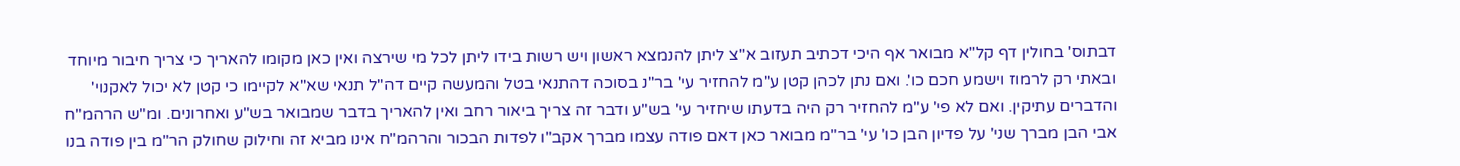דבתוס' בחולין דף קל"א מבואר אף היכי דכתיב תעזוב א"צ ליתן להנמצא ראשון ויש רשות בידו ליתן לכל מי שירצה ואין כאן מקומו להאריך כי צריך חיבור מיוחד ובאתי רק לרמוז וישמע חכם כו'. ואם נתן לכהן קטן ע"מ להחזיר עי' בר"נ בסוכה דהתנאי בטל והמעשה קיים דה"ל תנאי שא"א לקיימו כי קטן לא יכול לאקנוי' והדברים עתיקין. ואם לא פי' ע"מ להחזיר רק היה בדעתו שיחזיר עי' בש"ע ודבר זה צריך ביאור רחב ואין להאריך בדבר שמבואר בש"ע ואחרונים. ומ"ש הרהמ"ח אבי הבן מברך שני' על פדיון הבן כו' עי' בר"מ מבואר כאן דאם פודה עצמו מברך אקב"ו לפדות הבכור והרהמ"ח אינו מביא זה וחילוק שחולק הר"מ בין פודה בנו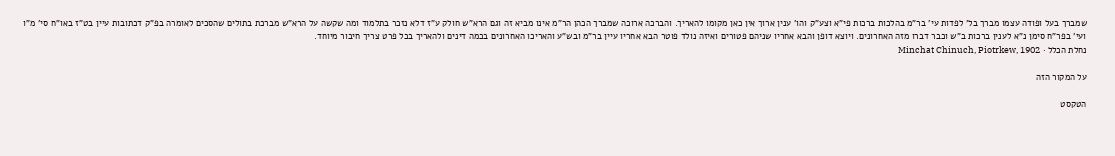שמברך בעל ופודה עצמו מברך בל' לפדות עי' בר"מ בהלכות ברכות פי"א וצע"ק והו' ענין ארוך אין כאן מקומו להאריך. והברכה ארוכה שמברך הכהן הר"מ אינו מביא זה וגם הרא"ש חולק ע"ז דלא נזכר בתלמוד ומה שקשה על הרא"ש מברכת בתולים שהסכים לאומרה בפ"ק דכתובות עיין בט"ז באו"ח סי' מ"ו ועי' בפר"ח סימן נ"א לענין ברכות ב"ש וכבר דברו מזה האחרונים. ויוצא דופן והבא אחריו שניהם פטורים ואיזה נולד פוטר הבא אחריו עיין בר"מ ובש"ע והאריכו האחרונים בכמה דינים ולהאריך בכל פרט צריך חיבור מיוחד.
נחלת הכלל · Minchat Chinuch, Piotrkew, 1902

על המקור הזה

הטקסט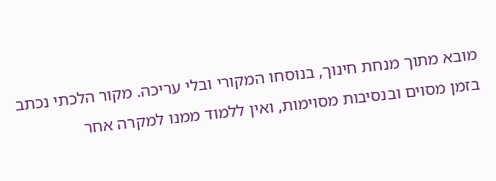מובא מתוך מנחת חינוך, בנוסחו המקורי ובלי עריכה. מקור הלכתי נכתב בזמן מסוים ובנסיבות מסוימות, ואין ללמוד ממנו למקרה אחר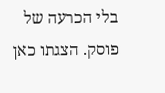בלי הכרעה של פוסק. הצגתו כאן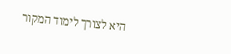היא לצורך לימוד המקור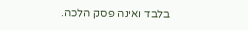בלבד ואינה פסק הלכה.